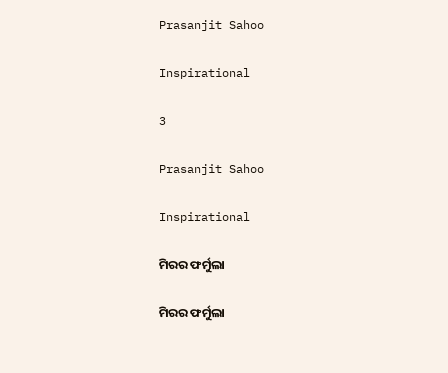Prasanjit Sahoo

Inspirational

3

Prasanjit Sahoo

Inspirational

ମିରର ଫର୍ମୁଲା

ମିରର ଫର୍ମୁଲା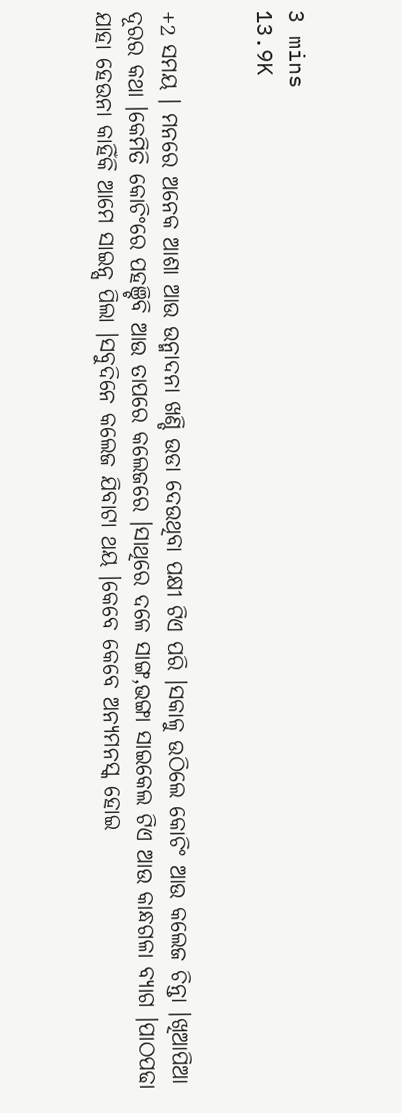3 mins
13.9K


+2 ସମୟ । ମନରେ ଅନେକ ଆଶା ଆଉ ଉନ୍ମାଦନା ଖଣ୍ଡି ଉଡା ଦେଉଥିବା ପକ୍ଷୀ ଟିଏ ପରି ।ସକାଳୁ ଉଠିଲେ କୋଚିଂ ଆଉ କଲେଜ ଚିନ୍ତା ।ଖିଆପିଆ ଦୂରର କଥା ।କେମିତି କୋଚିଂରେ ପହଞ୍ଚିବି ଆଉ ତାପରେ କଲେଜରେ ।ସାଥିରେ ଦଳେ ସାଙ୍ଗ,ଭଙ୍ଗା ସାଇକେଲ ଟିଏ ଆଉ କାନ୍ଧଗଳା ବ୍ୟାଗ ।ପାଠପଢା ଯାହା ହେଉନା କାହିଁକି ଆମେ ସାଇନ୍ସ ପିଲା ।ସବୁଦିନେ କଲେଜ ଯିବାଟା ଥୟ ।କେବେ କେବେ ଅନ୍ୟମନସ୍କ ହୋଇ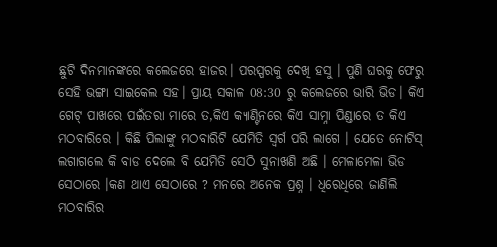ଛୁଟି ଦିନମାନଙ୍କରେ କଲେଜରେ ହାଜର। ପରସ୍ପରକୁ ଦେଖି ହସୁ । ପୁଣି ଘରକୁ ଫେରୁ ସେହି ଭଙ୍ଗା ସାଇକେଲ ସହ। ପ୍ରାୟ ସକାଳ 08:30 ରୁ କଲେଜରେ ଭାରି ଭିଡ। କିଏ ଗେଟ୍ ପାଖରେ ପଇଁତରା ମାରେ ତ,କିଏ କ୍ୟାଣ୍ଟିନରେ କିଏ ସାମ୍ନା ପିଣ୍ଡାରେ ତ କିଏ ମଠବାରିରେ । କିଛି ପିଲାଙ୍କୁ ମଠବାରିଟି ଯେମିତି ସ୍ଵର୍ଗ ପରି ଲାଗେ । ଯେତେ ନୋଟିସ୍ ଲଗାଗଲେ କି ବାଡ ଦେଲେ ବି ଯେମିତି ସେଠି ସୁନାଖଣି ଅଛି । ମେଳାମେଳା ଭିଡ ସେଠାରେ ।କଣ ଥାଏ ସେଠାରେ ? ମନରେ ଅନେକ ପ୍ରଶ୍ନ । ଧିରେଧିରେ ଜାଣିଲି ମଠବାରିର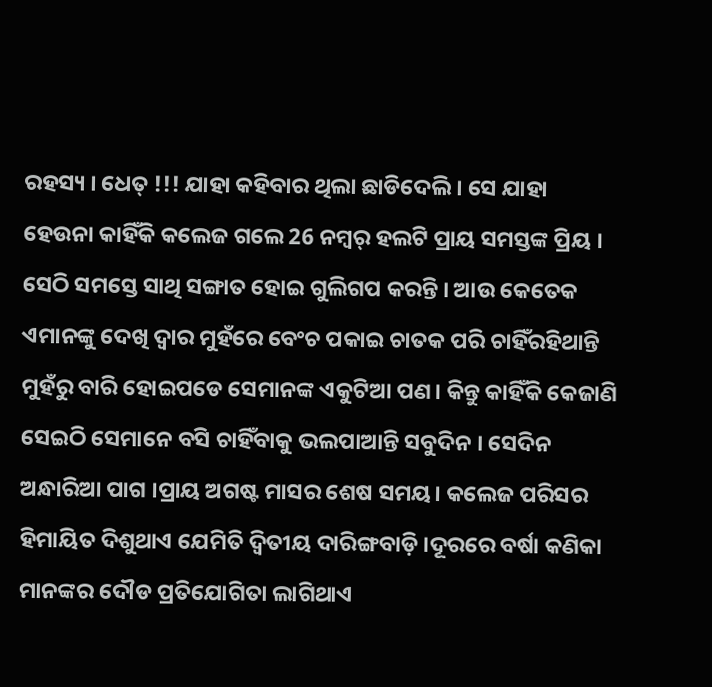ରହସ୍ୟ । ଧେତ୍ !!! ଯାହା କହିବାର ଥିଲା ଛାଡିଦେଲି । ସେ ଯାହା ହେଉନା କାହିଁକି କଲେଜ ଗଲେ 26 ନମ୍ବର୍ ହଲଟି ପ୍ରାୟ ସମସ୍ତଙ୍କ ପ୍ରିୟ । ସେଠି ସମସ୍ତେ ସାଥି ସଙ୍ଗାତ ହୋଇ ଗୁଲିଗପ କରନ୍ତି । ଆଉ କେତେକ ଏମାନଙ୍କୁ ଦେଖି ଦ୍ଵାର ମୁହଁରେ ବେଂଚ ପକାଇ ଚାତକ ପରି ଚାହିଁରହିଥାନ୍ତି ମୁହଁରୁ ବାରି ହୋଇପଡେ ସେମାନଙ୍କ ଏକୁଟିଆ ପଣ। କିନ୍ତୁ କାହିଁକି କେଜାଣି ସେଇଠି ସେମାନେ ବସି ଚାହିଁବାକୁ ଭଲପାଆନ୍ତି ସବୁଦିନ । ସେଦିନ ଅନ୍ଧାରିଆ ପାଗ ।ପ୍ରାୟ ଅଗଷ୍ଟ ମାସର ଶେଷ ସମୟ। କଲେଜ ପରିସର ହିମାୟିତ ଦିଶୁଥାଏ ଯେମିତି ଦ୍ଵିତୀୟ ଦାରିଙ୍ଗବାଡ଼ି ।ଦୂରରେ ବର୍ଷା କଣିକା ମାନଙ୍କର ଦୌଡ ପ୍ରତିଯୋଗିତା ଲାଗିଥାଏ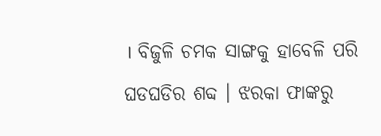। ବିଜୁଳି ଚମକ ସାଙ୍ଗକୁ ହାବେଳି ପରି ଘଡଘଡିର ଶବ୍ଦ । ଝରକା ଫାଙ୍କରୁ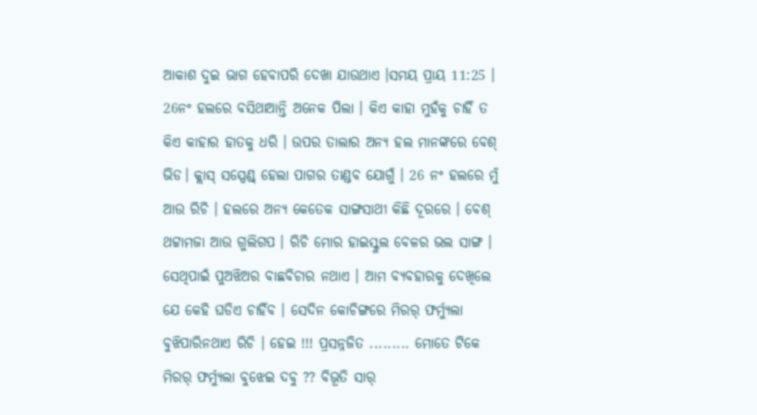ଆକାଶ ଦୁଇ ଭାଗ ହେବାପରି ଦେଖା ଯାଉଥାଏ ।ସମୟ ପ୍ରାୟ 11:25 । 26ନଂ ହଲରେ ବସିଥାଆନ୍ତି ଅନେକ ପିଲା । କିଏ କାହା ମୁହଁକୁ ଚାହିଁ ତ କିଏ କାହାର ହାତକୁ ଧରି । ଉପର ତାଲାର ଅନ୍ୟ ହଲ ମାନଙ୍କରେ ବେଶ୍ ଭିଡ। କ୍ଲାସ୍ ସସ୍ପେଣ୍ଡ୍ ହେଲା ପାଗର ତାଣ୍ଡବ ଯୋଗୁଁ । 26 ନଂ ହଲରେ ମୁଁ ଆଉ ରିଚି । ହଲରେ ଅନ୍ୟ କେତେକ ସାଙ୍ଗସାଥୀ କିଛି ଦୂରରେ । ବେଶ୍ ଥଟ୍ଟାମଜା ଆଉ ଗୁଲିଗପ । ରିଚି ମୋର ହାଇସ୍କୁଲ ବେଳର ଭଲ ସାଙ୍ଗ । ସେଥିପାଇଁ ପୁଅଝିଅର ବାଛବିଚାର ନଥାଏ । ଆମ ବ୍ୟବହାରକୁ ଦେଖିଲେ ଯେ କେହି ଘଡିଏ ଚାହିଁବ । ସେଦିନ କୋଚିଙ୍ଗରେ ମିରର୍ ଫର୍ମ୍ୟୁଲା ବୁଝିପାରିନଥାଏ ରିଚି । ହେଇ !!! ପ୍ରସନ୍ନଜିତ ......... ମୋତେ ଟିକେ ମିରର୍ ଫର୍ମ୍ୟୁଲା ବୁଝେଇ ଦବୁ ?? ବିଭୂତି ସାର୍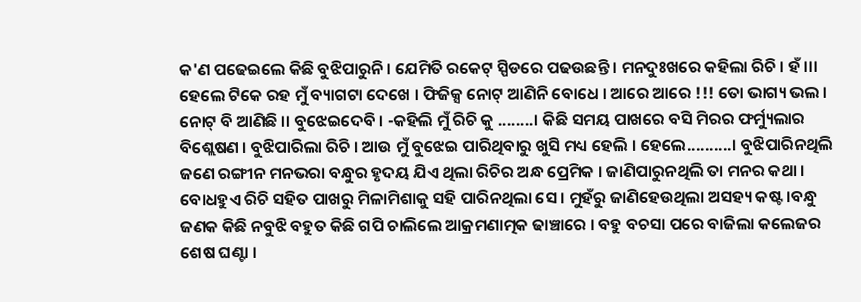କ'ଣ ପଢେଇଲେ କିଛି ବୁଝିପାରୁନି । ଯେମିତି ରକେଟ୍ ସ୍ପିଡରେ ପଢଉଛନ୍ତି । ମନଦୁଃଖରେ କହିଲା ରିଚି । ହଁ ।।। ହେଲେ ଟିକେ ରହ ମୁଁ ବ୍ୟାଗଟା ଦେଖେ । ଫିଜିକ୍ସ ନୋଟ୍ ଆଣିନି ବୋଧେ । ଆରେ ଆରେ !!! ତୋ ଭାଗ୍ୟ ଭଲ । ନୋଟ୍ ବି ଆଣିଛି ।। ବୁଝେଇଦେବି । -କହିଲି ମୁଁ ରିଚି କୁ ........। କିଛି ସମୟ ପାଖରେ ବସି ମିରର ଫର୍ମ୍ୟୁଲାର ବିଶ୍ଲେଷଣ । ବୁଝିପାରିଲା ରିଚି । ଆଉ ମୁଁ ବୁଝେଇ ପାରିଥିବାରୁ ଖୁସି ମଧ୍ୟ ହେଲି । ହେଲେ..........। ବୁଝିପାରିନଥିଲି ଜଣେ ରଙ୍ଗୀନ ମନଭରା ବନ୍ଧୁର ହୃଦୟ ଯିଏ ଥିଲା ରିଚିର ଅନ୍ଧ ପ୍ରେମିକ । ଜାଣିପାରୁନଥିଲି ତା ମନର କଥା । ବୋଧହୁଏ ରିଚି ସହିତ ପାଖରୁ ମିଳାମିଶାକୁ ସହି ପାରିନଥିଲା ସେ । ମୁହଁରୁ ଜାଣିହେଉଥିଲା ଅସହ୍ୟ କଷ୍ଟ ।ବନ୍ଧୁ ଜଣକ କିଛି ନବୁଝି ବହୁତ କିଛି ଗପି ଚାଲିଲେ ଆକ୍ରମଣାତ୍ମକ ଢାଞ୍ଚାରେ । ବହୁ ବଚସା ପରେ ବାଜିଲା କଲେଜର ଶେଷ ଘଣ୍ଟା ।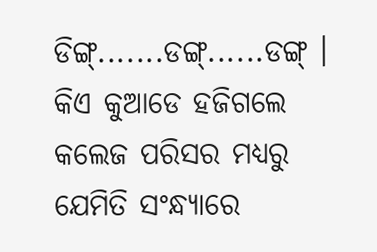ଡିଙ୍ଗ୍.......ଡଙ୍ଗ୍......ଡଙ୍ଗ୍ । କିଏ କୁଆଡେ ହଜିଗଲେ କଲେଜ ପରିସର ମଧ୍ୟରୁ ଯେମିତି ସଂନ୍ଧ୍ୟାରେ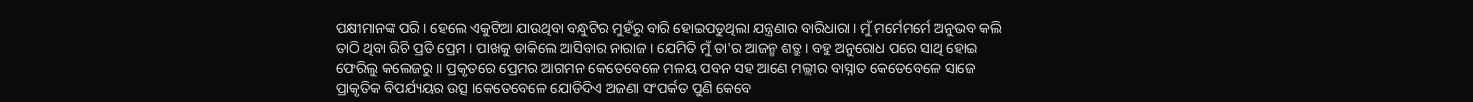ପକ୍ଷୀମାନଙ୍କ ପରି । ହେଲେ ଏକୁଟିଆ ଯାଉଥିବା ବନ୍ଧୁଟିର ମୁହଁରୁ ବାରି ହୋଇପଡୁଥିଲା ଯନ୍ତ୍ରଣାର ବାରିଧାରା । ମୁଁ ମର୍ମେମର୍ମେ ଅନୁଭବ କଲି ତାଠି ଥିବା ରିଚି ପ୍ରତି ପ୍ରେମ । ପାଖକୁ ଡାକିଲେ ଆସିବାର ନାରାଜ । ଯେମିତି ମୁଁ ତା'ର ଆଜନ୍ମ ଶତ୍ରୁ । ବହୁ ଅନୁରୋଧ ପରେ ସାଥି ହୋଇ ଫେରିଲୁ କଲେଜରୁ ।। ପ୍ରକୃତରେ ପ୍ରେମର ଆଗମନ କେତେବେଳେ ମଳୟ ପବନ ସହ ଆଣେ ମଲ୍ଲୀର ବାସ୍ନାତ କେତେବେଳେ ସାଜେ ପ୍ରାକୃତିକ ବିପର୍ଯ୍ୟୟର ଉତ୍ସ ।କେତେବେଳେ ଯୋଡିଦିଏ ଅଜଣା ସଂପର୍କତ ପୁଣି କେବେ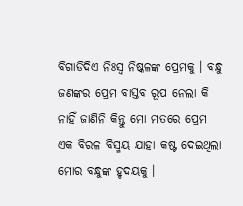ବିଗାଡିଦିଏ ନିଃସ୍ଵ ନିଷ୍କଳଙ୍କ ପ୍ରେମକୁ । ବନ୍ଧୁ ଜଣଙ୍କର ପ୍ରେମ ବାସ୍ତବ ରୂପ ନେଲା କି ନାହିଁ ଜାଣିନି କିନ୍ତୁ ମୋ ମତରେ ପ୍ରେମ ଏକ ବିରଳ ବିସ୍ମୟ ଯାହା କଷ୍ଟ ଦେଇଥିଲା ମୋର ବନ୍ଧୁଙ୍କ ହୃଦୟକୁ ।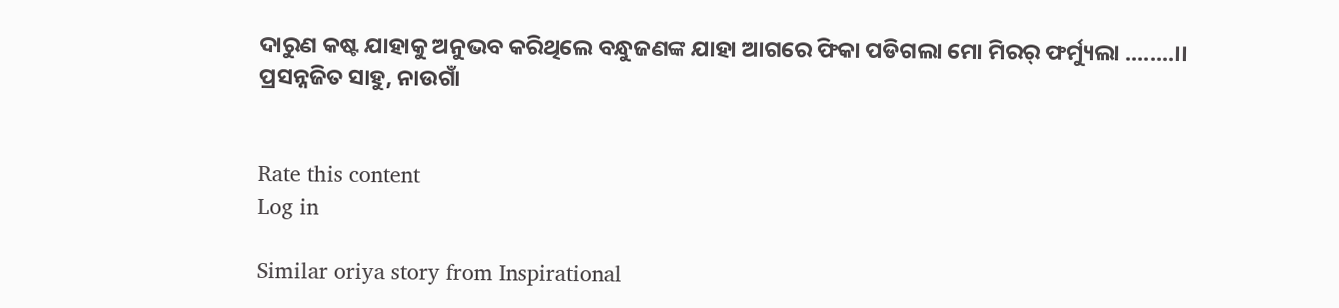ଦାରୁଣ କଷ୍ଟ ଯାହାକୁ ଅନୁଭବ କରିଥିଲେ ବନ୍ଧୁଜଣଙ୍କ ଯାହା ଆଗରେ ଫିକା ପଡିଗଲା ମୋ ମିରର୍ ଫର୍ମ୍ୟୁଲା ........।। ପ୍ରସନ୍ନଜିତ ସାହୁ, ନାଉଗାଁ


Rate this content
Log in

Similar oriya story from Inspirational